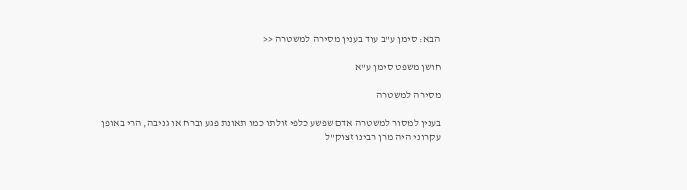הבא: סימן ע"ב עוד בענין מסירה למשטרה <<

חושן משפט סימן ע"א

מסירה למשטרה

בענין למסור למשטרה אדם שפשע כלפי זולתו כמו תאונת פגע וברח או גניבה, הרי באופן עקרוני היה מרן רבינו זצוק"ל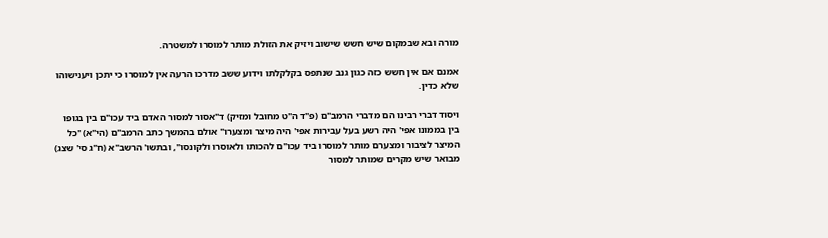מורה ובא שבמקום שיש חשש שישוב ויזיק את הזולת מותר למוסרו למשטרה.

אמנם אם אין חשש כזה כגון גנב שנתפס בקלקלתו וידוע ששב מדרכו הרעה אין למוסרו כי יתכן ויענישוהו שלא כדין.

ויסוד דברי רבינו הם מדברי הרמב"ם (פ"ד ה"ט מחובל ומזיק) ד"אסור למסור האדם ביד עכו"ם בין בגופו בין בממונו אפי' היה רשע בעל עבירות אפי' היה מיצר ומצערו" אולם בהמשך כתב הרמב"ם (הי"א) "כל המיצר לציבור ומצערם מותר למוסרו ביד עכו"ם להכותו ולאוסרו ולקונסו", ובתשו' הרשב"א (ח"ג סי' שצג) מבואר שיש מקרים שמותר למסור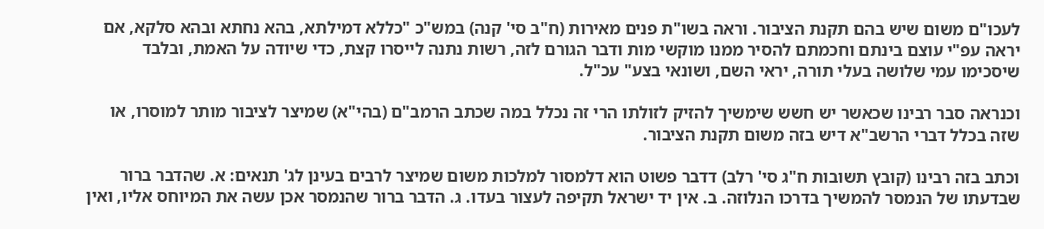לעכו"ם משום שיש בהם תקנת הציבור. וראה בשו"ת פנים מאירות (ח"ב סי' קנה) במש"כ "כללא דמילתא, בהא נחתא ובהא סלקא, אם יראה עפ"י עוצם בינתם וחכמתם להסיר ממנו מוקשי מות ודבר הגורם לזה, רשות נתנה לייסרו קצת, כדי שיודה על האמת, ובלבד שיסכימו עמי שלושה בעלי תורה, יראי השם, ושונאי בצע" עכ"ל.

וכנראה סבר רבינו שכאשר יש חשש שימשיך להזיק לזולתו הרי זה נכלל במה שכתב הרמב"ם (בהי"א) שמיצר לציבור מותר למוסרו, או שזה בכלל דברי הרשב"א דיש בזה משום תקנת הציבור.

וכתב בזה רבינו (קובץ תשובות ח"ג סי' רלב) דדבר פשוט הוא דלמסור למלכות משום שמיצר לרבים בעינן לג' תנאים: א. שהדבר ברור שבדעתו של הנמסר להמשיך בדרכו הנלוזה. ב. אין יד ישראל תקיפה לעצור בעדו. ג. הדבר ברור שהנמסר אכן עשה את המיוחס אליו, ואין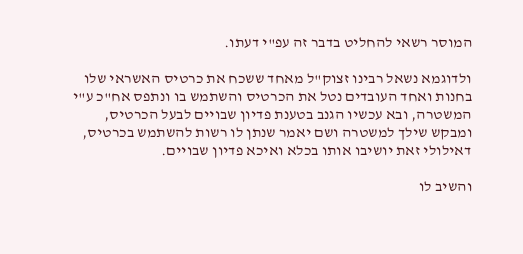המוסר רשאי להחליט בדבר זה עפ"י דעתו.

ולדוגמא נשאל רבינו זצוק"ל מאחד ששכח את כרטיס האשראי שלו בחנות ואחד העובדים נטל את הכרטיס והשתמש בו ונתפס אח"כ ע"י המשטרה, ובא עכשיו הגנב בטענת פדיון שבויים לבעל הכרטיס, ומבקש שילך למשטרה ושם יאמר שנתן לו רשות להשתמש בכרטיס, דאילולי זאת יושיבו אותו בכלא ואיכא פדיון שבויים.

והשיב לו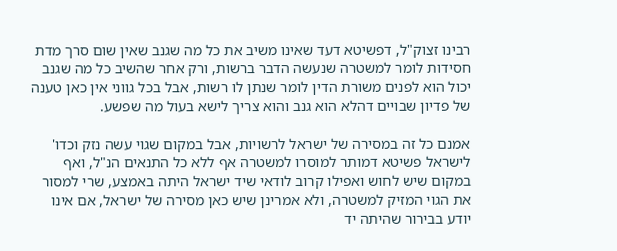רבינו זצוק"ל, דפשיטא דעד שאינו משיב את כל מה שגנב שאין שום סרך מדת חסידות לומר למשטרה שנעשה הדבר ברשות, ורק אחר שהשיב כל מה שגנב יכול הוא לפנים משורת הדין לומר שנתן לו רשות, אבל בכל גווני אין כאן טענה של פדיון שבויים דהלא הוא גנב והוא צריך לישא בעול מה שפשע.

אמנם כל זה במסירה של ישראל לרשויות, אבל במקום שגוי עשה נזק וכדו' לישראל פשיטא דמותר למוסרו למשטרה אף ללא כל התנאים הנ"ל, ואף במקום שיש לחוש ואפילו קרוב לודאי שיד ישראל היתה באמצע, שרי למסור את הגוי המזיק למשטרה, ולא אמרינן שיש כאן מסירה של ישראל, אם אינו יודע בבירור שהיתה יד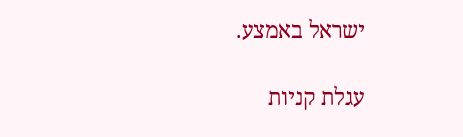ישראל באמצע.

עגלת קניות